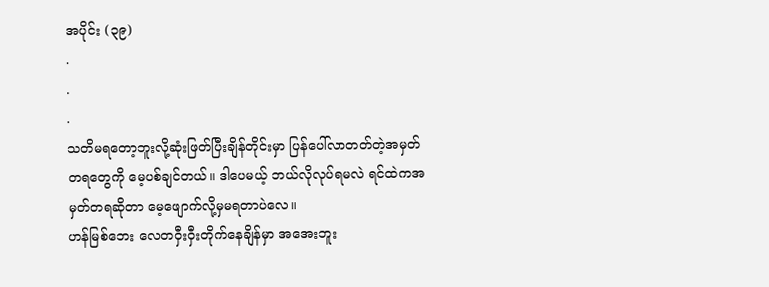အပိုင်း (၃၉)
.
.
.
သတိမရတော့ဘူးလို့ဆုံးဖြတ်ပြီးချိန်တိုင်းမှာ ပြန်ပေါ်လာတတ်တဲ့အမှတ်တရတွေကို မေ့ပစ်ချင်တယ်။ ဒါပေမယ့် ဘယ်လိုလုပ်ရမလဲ ရင်ထဲကအမှတ်တရဆိုတာ မေ့ဖျောက်လို့မှမရတာပဲလေ။
ဟန်မြစ်ဘေး လေတဝှီးဝှီးတိုက်နေချိန်မှာ အအေးဘူး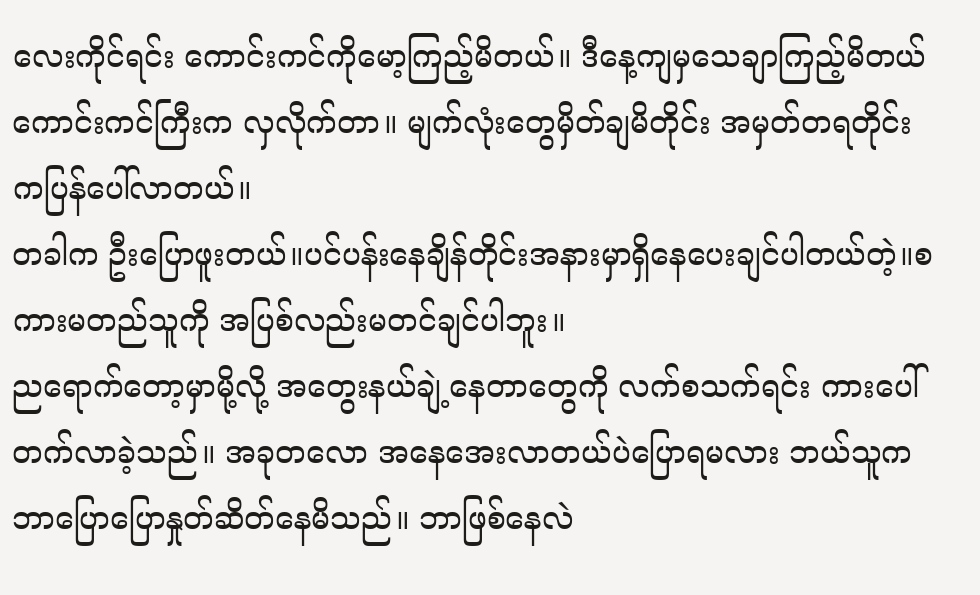လေးကိုင်ရင်း ကောင်းကင်ကိုမော့ကြည့်မိတယ်။ ဒီနေ့ကျမှသေချာကြည့်မိတယ် ကောင်းကင်ကြီးက လှလိုက်တာ။ မျက်လုံးတွေမှိတ်ချမိတိုင်း အမှတ်တရတိုင်းကပြန်ပေါ်လာတယ်။
တခါက ဦးပြောဖူးတယ်။ပင်ပန်းနေချိန်တိုင်းအနားမှာရှိနေပေးချင်ပါတယ်တဲ့။စကားမတည်သူကို အပြစ်လည်းမတင်ချင်ပါဘူး။
ညရောက်တော့မှာမို့လို့ အတွေးနယ်ချဲ့နေတာတွေကို လက်စသက်ရင်း ကားပေါ်တက်လာခဲ့သည်။ အခုတလော အနေအေးလာတယ်ပဲပြောရမလား ဘယ်သူက ဘာပြောပြောနှုတ်ဆိတ်နေမိသည်။ ဘာဖြစ်နေလဲ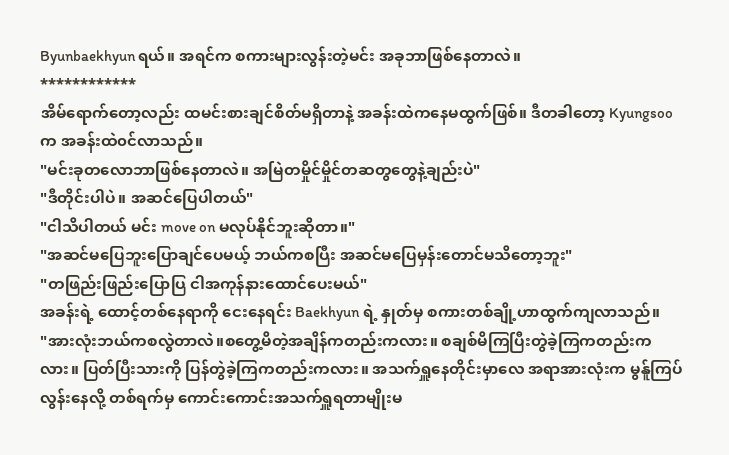Byunbaekhyun ရယ်။ အရင်က စကားများလွန်းတဲ့မင်း အခုဘာဖြစ်နေတာလဲ။
************
အိမ်ရောက်တော့လည်း ထမင်းစားချင်စိတ်မရှိတာနဲ့ အခန်းထဲကနေမထွက်ဖြစ်။ ဒီတခါတော့ Kyungsoo က အခန်းထဲ၀င်လာသည်။
"မင်းခုတလောဘာဖြစ်နေတာလဲ။ အမြဲတမှိုင်မှိုင်တဆတွတွေနဲ့ချည်းပဲ"
"ဒီတိုင်းပါပဲ။ အဆင်ပြေပါတယ်"
"ငါသိပါတယ် မင်း move on မလုပ်နိုင်ဘူးဆိုတာ။"
"အဆင်မပြေဘူးပြောချင်ပေမယ့် ဘယ်ကစပြီး အဆင်မပြေမှန်းတောင်မသိတော့ဘူး"
"တဖြည်းဖြည်းပြောပြ ငါအကုန်နားထောင်ပေးမယ်"
အခန်းရဲ့ ထောင့်တစ်နေရာကို ငေးနေရင်း Baekhyun ရဲ့ နှုတ်မှ စကားတစ်ချို့ဟာထွက်ကျလာသည်။
"အားလုံးဘယ်ကစလွဲတာလဲ။စတွေ့မိတဲ့အချိန်ကတည်းကလား။ စချစ်မိကြပြီးတွဲခဲ့ကြကတည်းကလား။ ပြတ်ပြီးသားကို ပြန်တွဲခဲ့ကြကတည်းကလား။ အသက်ရှူနေတိုင်းမှာလေ အရာအားလုံးက မွန်ူကြပ်လွန်းနေလို့ တစ်ရက်မှ ကောင်းကောင်းအသက်ရှူရတာမျိုးမ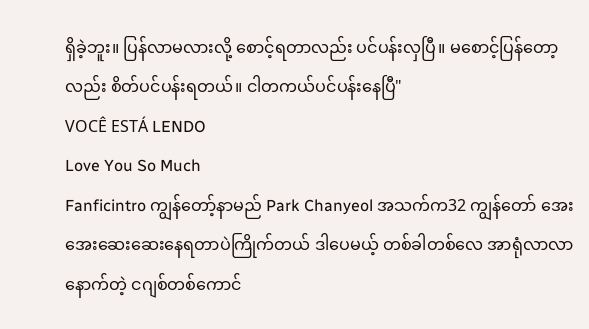ရှိခဲ့ဘူး။ ပြန်လာမလားလို့ စောင့်ရတာလည်း ပင်ပန်းလှပြီ။ မစောင့်ပြန်တော့လည်း စိတ်ပင်ပန်းရတယ်။ ငါတကယ်ပင်ပန်းနေပြီ"
VOCÊ ESTÁ LENDO
Love You So Much
Fanficintro ကျွန်တော့်နာမည် Park Chanyeol အသက်က32 ကျွန်တော် အေးအေးဆေးဆေးနေရတာပဲကြိုက်တယ် ဒါပေမယ့် တစ်ခါတစ်လေ အာရုံလာလာနောက်တဲ့ ငဂျစ်တစ်ကောင်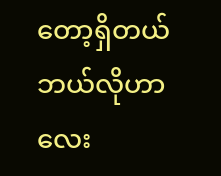တော့ရှိတယ် ဘယ်လိုဟာလေး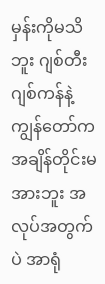မှန်းကိုမသိဘူး ဂျစ်တီးဂျစ်ကန်နဲ့ ကျွန်တော်က အချိန်တိုင်းမအားဘူး အလုပ်အတွက်ပဲ အာရုံ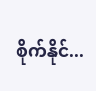စိုက်နိုင်...